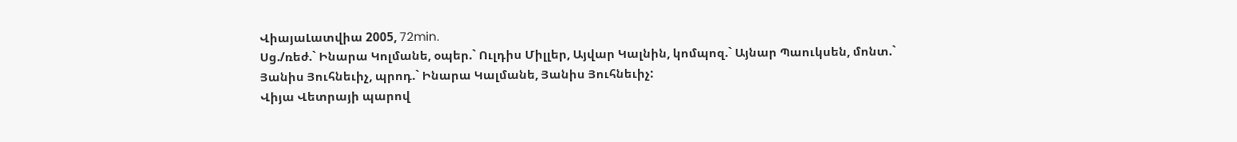ՎիայաԼատվիա 2005, 72min.
Սց./ռեժ.` Ինարա Կոլմանե, օպեր.` Ուլդիս Միլլեր, Այվար Կալնին, կոմպոզ.` Այնար Պաուկսեն, մոնտ.` Յանիս Յուհնեւիչ, պրոդ.` Ինարա Կալմանե, Յանիս Յուհնեւիչ:
Վիյա Վետրայի պարով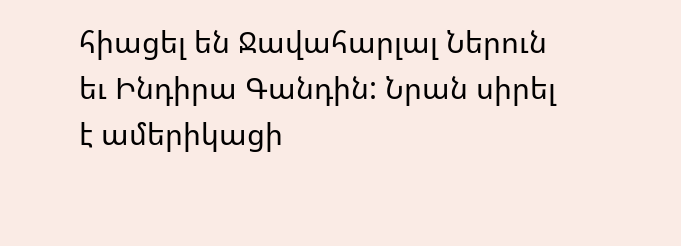հիացել են Ջավահարլալ Ներուն եւ Ինդիրա Գանդին: Նրան սիրել է ամերիկացի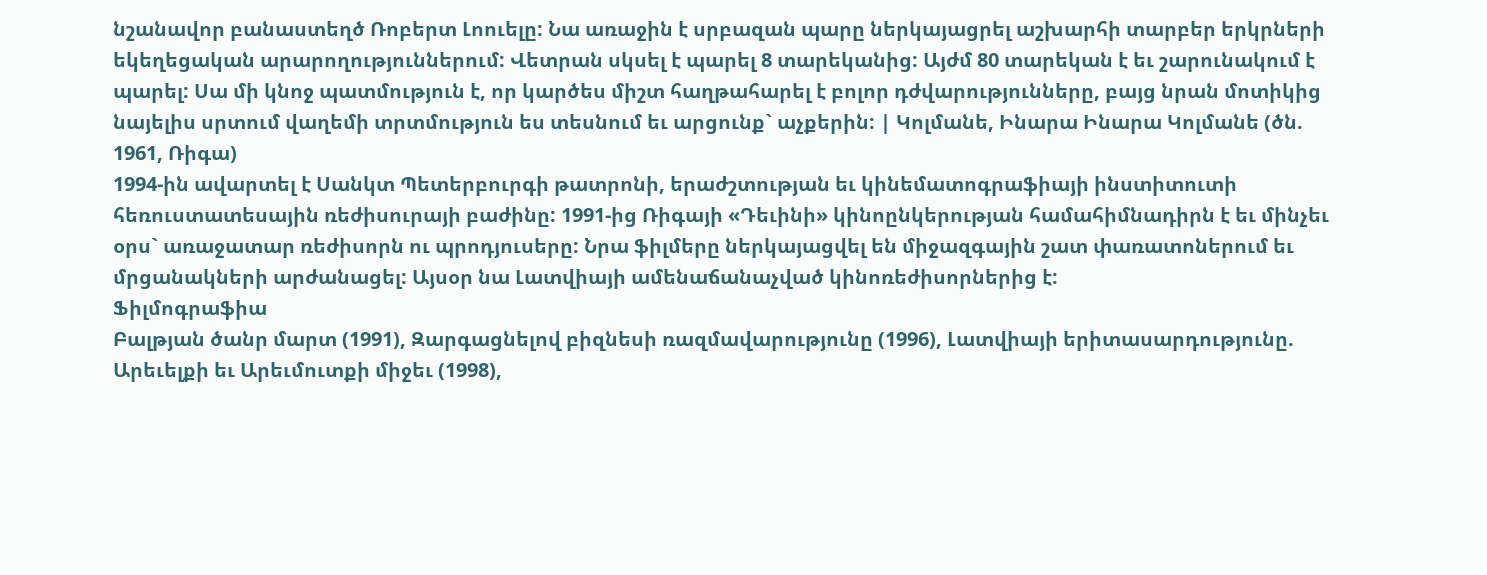նշանավոր բանաստեղծ Ռոբերտ Լոուելը: Նա առաջին է սրբազան պարը ներկայացրել աշխարհի տարբեր երկրների եկեղեցական արարողություններում: Վետրան սկսել է պարել 8 տարեկանից: Այժմ 80 տարեկան է եւ շարունակում է պարել: Սա մի կնոջ պատմություն է, որ կարծես միշտ հաղթահարել է բոլոր դժվարությունները, բայց նրան մոտիկից նայելիս սրտում վաղեմի տրտմություն ես տեսնում եւ արցունք` աչքերին: | Կոլմանե, Ինարա Ինարա Կոլմանե (ծն. 1961, Ռիգա)
1994-ին ավարտել է Սանկտ Պետերբուրգի թատրոնի, երաժշտության եւ կինեմատոգրաֆիայի ինստիտուտի հեռուստատեսային ռեժիսուրայի բաժինը: 1991-ից Ռիգայի «Դեւինի» կինոընկերության համահիմնադիրն է եւ մինչեւ օրս` առաջատար ռեժիսորն ու պրոդյուսերը: Նրա ֆիլմերը ներկայացվել են միջազգային շատ փառատոներում եւ մրցանակների արժանացել: Այսօր նա Լատվիայի ամենաճանաչված կինոռեժիսորներից է:
Ֆիլմոգրաֆիա
Բալթյան ծանր մարտ (1991), Զարգացնելով բիզնեսի ռազմավարությունը (1996), Լատվիայի երիտասարդությունը. Արեւելքի եւ Արեւմուտքի միջեւ (1998),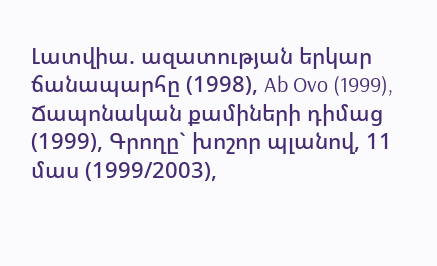Լատվիա. ազատության երկար ճանապարհը (1998), Ab Ovo (1999), Ճապոնական քամիների դիմաց (1999), Գրողը` խոշոր պլանով, 11 մաս (1999/2003),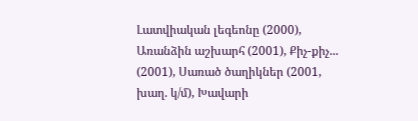Լատվիական լեգեոնը (2000), Առանձին աշխարհ (2001), Քիչ-քիչ... (2001), Սառած ծաղիկներ (2001, խաղ. կ/մ), Խավարի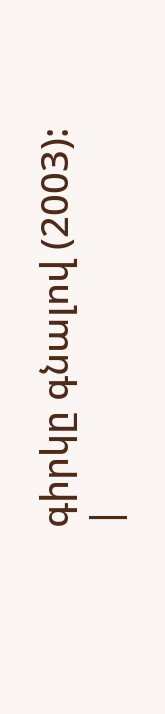գիրկը գնալով (2003):
|